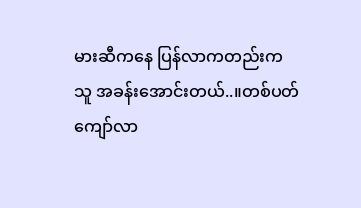မားဆီကနေ ပြန်လာကတည်းက
သူ အခန်းအောင်းတယ်..။တစ်ပတ်ကျော်လာ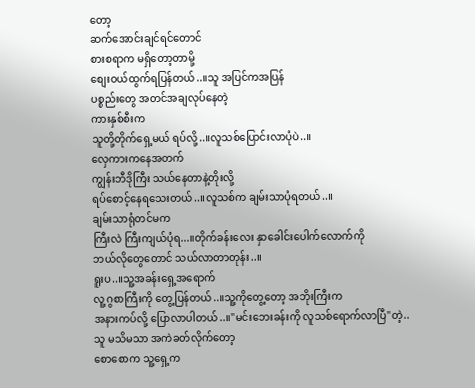တော့
ဆက်အောင်းချင်ရင်တောင်
စားစရာက မရှိတော့တာမို့
စျေးဝယ်ထွက်ရပြန်တယ်..။သူ အပြင်ကအပြန်
ပစ္စည်းတွေ အတင်အချလုပ်နေတဲ့
ကားနှစ်စီးက
သူတို့တိုက်ရှေ့မယ် ရပ်လို့..။လူသစ်ပြောင်းလာပုံပဲ..။
လှေကားကနေအတက်
ကျွန်းဘီဒိုကြီး သယ်နေတာနဲ့တိုးလို့
ရပ်စောင့်နေရသေးတယ်..။လူသစ်က ချမ်းသာပုံရတယ်..။
ချမ်းသာရုံတင်မက
ကြီးလဲ ကြီးကျယ်ပုံရ...။တိုက်ခန်းလေး နှာခေါင်းပေါက်လောက်ကို
ဘယ်လိုတွေတောင် သယ်လာတာတုန်း..။
ရူးပ..။သူ့အခန်းရှေ့အရောက်
လူ့ဂွစာကြီးကို တွေ့ပြန်တယ်..။သူ့ကိုတွေ့တော့ အဘိုးကြီးက
အနားကပ်လို့ ပြောလာပါတယ်..။"မင်းဘေးခန်းကို လူသစ်ရောက်လာပြီ"တဲ့..
သူ မသိမသာ အကဲခတ်လိုက်တော့
စောစောက သူ့ရှေ့က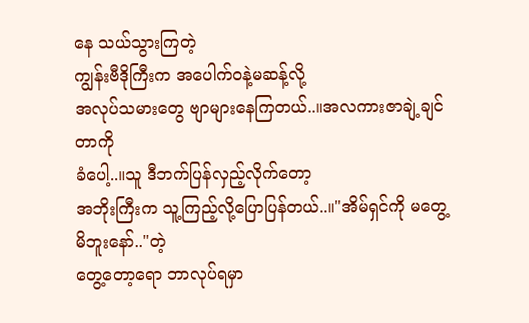နေ သယ်သွားကြတဲ့
ကျွန်းဗီဒိုကြီးက အပေါက်ဝနဲ့မဆန့်လို့
အလုပ်သမားတွေ ဗျာများနေကြတယ်..။အလကားဇာချဲ့ချင်တာကို
ခံပေါ့..။သူ ဒီဘက်ပြန်လှည့်လိုက်တော့
အဘိုးကြီးက သူ့ကြည့်လို့ပြောပြန်တယ်..။"အိမ်ရှင်ကို မတွေ့မိဘူးနော်.."တဲ့
တွေ့တော့ရော ဘာလုပ်ရမှာ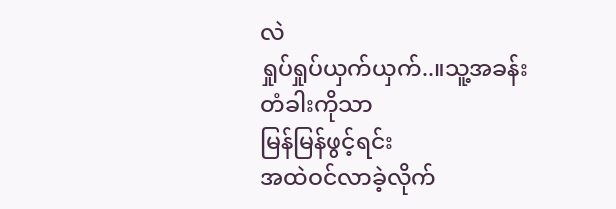လဲ
ရှုပ်ရှုပ်ယှက်ယှက်..။သူ့အခန်းတံခါးကိုသာ
မြန်မြန်ဖွင့်ရင်း
အထဲဝင်လာခဲ့လိုက်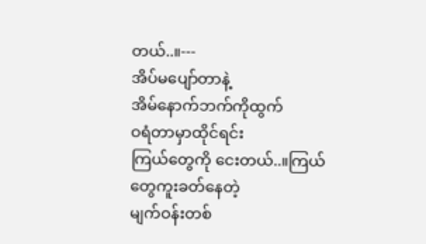တယ်..။---
အိပ်မပျော်တာနဲ့
အိမ်နောက်ဘက်ကိုထွက်
ဝရံတာမှာထိုင်ရင်း
ကြယ်တွေကို ငေးတယ်..။ကြယ်တွေကူးခတ်နေတဲ့
မျက်ဝန်းတစ်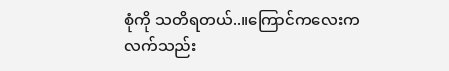စုံကို သတိရတယ်..။ကြောင်ကလေးက
လက်သည်း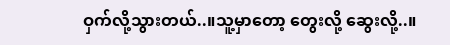ဝှက်လို့သွားတယ်..။သူ့မှာတော့ တွေးလို့ ဆွေးလို့..။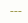---